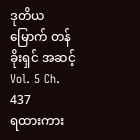ဒုတိယမြောက် တန်ခိုးရှင် အဆင့်
Vol. 5 Ch. 437
ရထားကား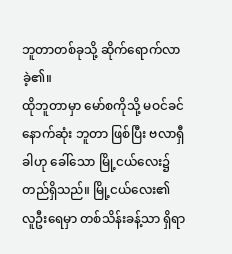ဘူတာတစ်ခုသို့ ဆိုက်ရောက်လာခဲ့၏။
ထိုဘူတာမှာ မော်စကိုသို့ မဝင်ခင် နောက်ဆုံး ဘူတာ ဖြစ်ပြီး ဗလာရှီခါဟု ခေါ်သော မြို့ငယ်လေး၌ တည်ရှိသည်။ မြို့ငယ်လေး၏ လူဦးရေမှာ တစ်သိန်းခန့်သာ ရှိရာ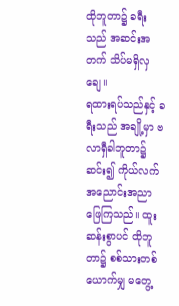ထိုဘူတာ၌ ခရီးသည် အဆင်းအတက် သိပ်မရှိလှချေ။
ရထားရပ်သည်နှင့် ခရီးသည် အချို့မှာ ဗလာရှီခါဘူတာ၌ ဆင်း၍ ကိုယ်လက် အညောင်းအညာ ဖြေကြသည်။ ထူးဆန်းစွာပင် ထိုဘူတာ၌ စစ်သားတစ်ယောက်မျှ မတွေ့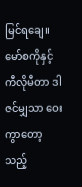မြင်ရချေ။
မော်စကိုနှင့် ကီလိုမီတာ ဒါဇင်မျှသာ ဝေးကွာတော့သည့်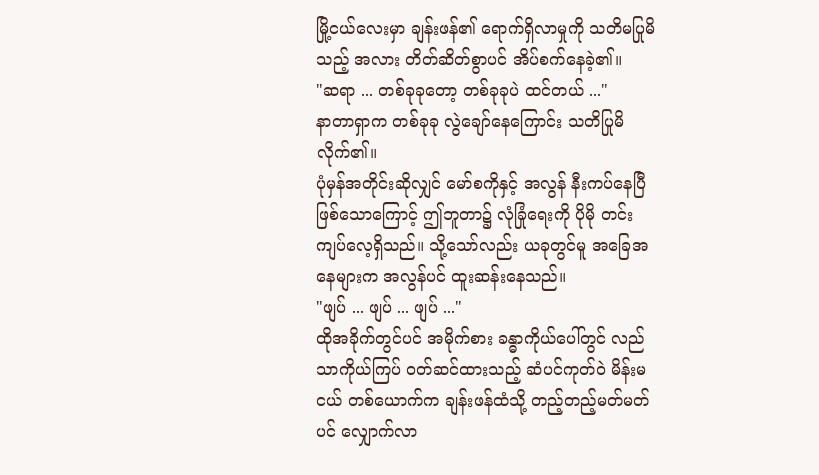မြို့ငယ်လေးမှာ ချန်းဖန်၏ ရောက်ရှိလာမှုကို သတိမပြုမိသည့် အလား တိတ်ဆိတ်စွာပင် အိပ်စက်နေခဲ့၏။
"ဆရာ ... တစ်ခုခုတော့ တစ်ခုခုပဲ ထင်တယ် ..."
နာတာရှာက တစ်ခုခု လွဲချော်နေကြောင်း သတိပြုမိလိုက်၏။
ပုံမှန်အတိုင်းဆိုလျှင် မော်စကိုနှင့် အလွန် နီးကပ်နေပြီ ဖြစ်သောကြောင့် ဤဘူတာ၌ လုံခြုံရေးကို ပိုမို တင်းကျပ်လေ့ရှိသည်။ သို့သော်လည်း ယခုတွင်မူ အခြေအနေများက အလွန်ပင် ထူးဆန်းနေသည်။
"ဖျပ် ... ဖျပ် ... ဖျပ် ..."
ထိုအခိုက်တွင်ပင် အမိုက်စား ခန္ဓာကိုယ်ပေါ်တွင် လည်သာကိုယ်ကြပ် ဝတ်ဆင်ထားသည့် ဆံပင်ကုတ်ဝဲ မိန်းမငယ် တစ်ယောက်က ချန်းဖန်ထံသို့ တည့်တည့်မတ်မတ်ပင် လျှောက်လာ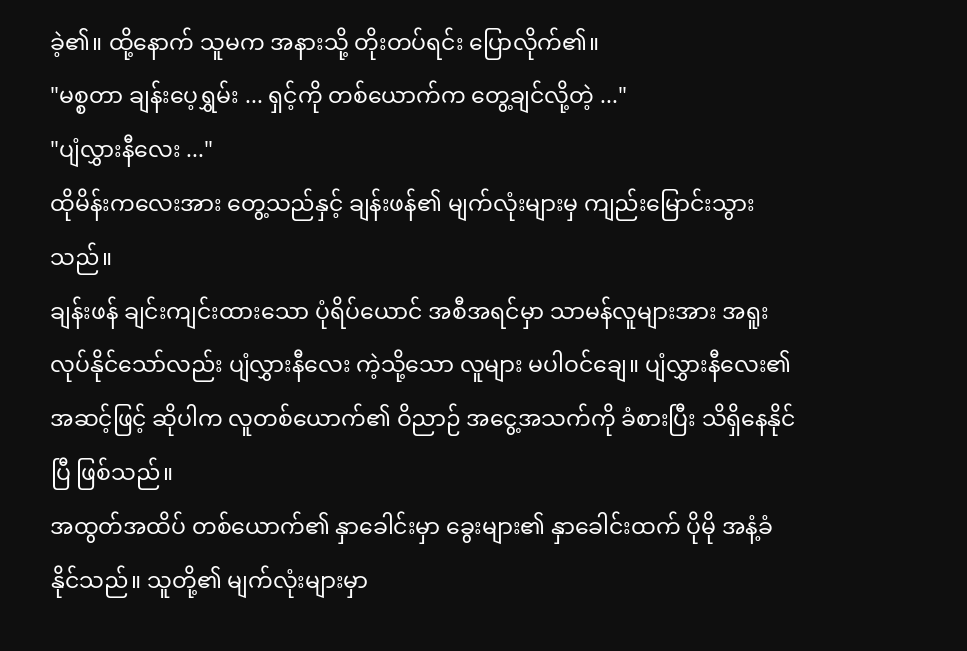ခဲ့၏။ ထို့နောက် သူမက အနားသို့ တိုးတပ်ရင်း ပြောလိုက်၏။
"မစ္စတာ ချန်းပေ့ရွှမ်း ... ရှင့်ကို တစ်ယောက်က တွေ့ချင်လို့တဲ့ ..."
"ပျံလွှားနီလေး ..."
ထိုမိန်းကလေးအား တွေ့သည်နှင့် ချန်းဖန်၏ မျက်လုံးများမှ ကျည်းမြောင်းသွားသည်။
ချန်းဖန် ချင်းကျင်းထားသော ပုံရိပ်ယောင် အစီအရင်မှာ သာမန်လူများအား အရူးလုပ်နိုင်သော်လည်း ပျံလွှားနီလေး ကဲ့သို့သော လူများ မပါဝင်ချေ။ ပျံလွှားနီလေး၏ အဆင့်ဖြင့် ဆိုပါက လူတစ်ယောက်၏ ဝိညာဉ် အငွေ့အသက်ကို ခံစားပြီး သိရှိနေနိုင်ပြီ ဖြစ်သည်။
အထွတ်အထိပ် တစ်ယောက်၏ နှာခေါင်းမှာ ခွေးများ၏ နှာခေါင်းထက် ပိုမို အနံ့ခံနိုင်သည်။ သူတို့၏ မျက်လုံးများမှာ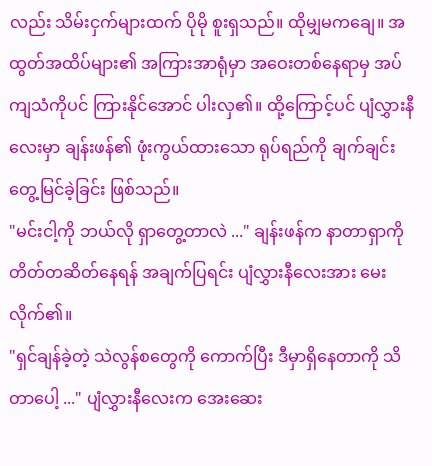လည်း သိမ်းငှက်များထက် ပိုမို စူးရှသည်။ ထိုမျှမကချေ။ အထွတ်အထိပ်များ၏ အကြားအာရုံမှာ အဝေးတစ်နေရာမှ အပ်ကျသံကိုပင် ကြားနိုင်အောင် ပါးလှ၏။ ထို့ကြောင့်ပင် ပျံလွှားနီလေးမှာ ချန်းဖန်၏ ဖုံးကွယ်ထားသော ရုပ်ရည်ကို ချက်ချင်း တွေ့မြင်ခဲ့ခြင်း ဖြစ်သည်။
"မင်းငါ့ကို ဘယ်လို ရှာတွေ့တာလဲ ..." ချန်းဖန်က နာတာရှာကို တိတ်တဆိတ်နေရန် အချက်ပြရင်း ပျံလွှားနီလေးအား မေးလိုက်၏။
"ရှင်ချန်ခဲ့တဲ့ သဲလွန်စတွေကို ကောက်ပြီး ဒီမှာရှိနေတာကို သိတာပေါ့ ..." ပျံလွှားနီလေးက အေးဆေး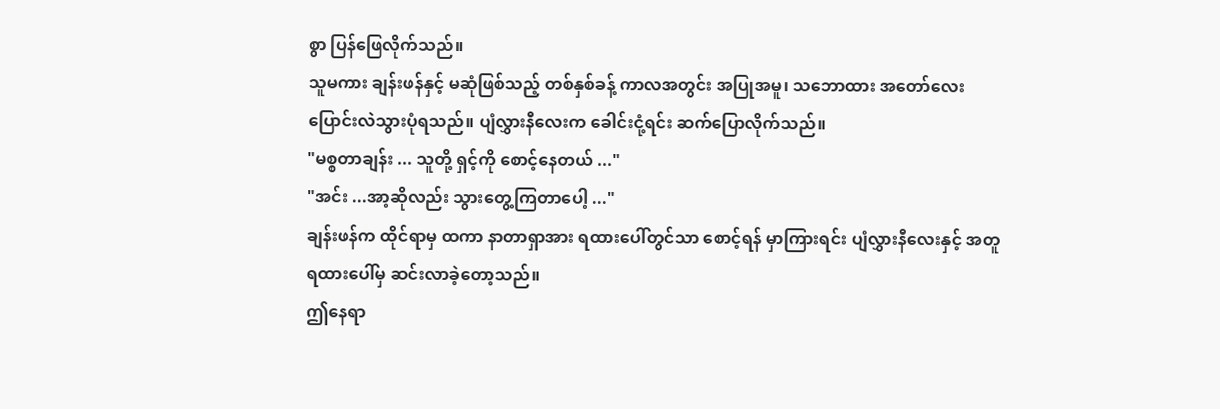စွာ ပြန်ဖြေလိုက်သည်။
သူမကား ချန်းဖန်နှင့် မဆုံဖြစ်သည့် တစ်နှစ်ခန့် ကာလအတွင်း အပြုအမူ၊ သဘောထား အတော်လေး ပြောင်းလဲသွားပုံရသည်။ ပျံလွှားနီလေးက ခေါင်းငုံ့ရင်း ဆက်ပြောလိုက်သည်။
"မစ္စတာချန်း ... သူတို့ ရှင့်ကို စောင့်နေတယ် ..."
"အင်း ...အာ့ဆိုလည်း သွားတွေ့ကြတာပေါ့ ..."
ချန်းဖန်က ထိုင်ရာမှ ထကာ နာတာရှာအား ရထားပေါ်တွင်သာ စောင့်ရန် မှာကြားရင်း ပျံလွှားနီလေးနှင့် အတူ ရထားပေါ်မှ ဆင်းလာခဲ့တော့သည်။
ဤနေရာ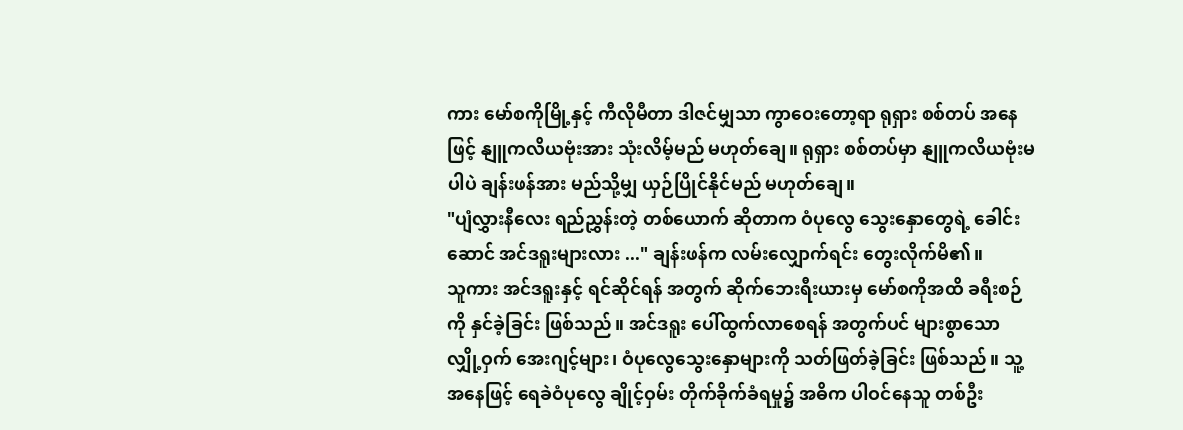ကား မော်စကိုမြို့နှင့် ကီလိုမီတာ ဒါဇင်မျှသာ ကွာဝေးတော့ရာ ရုရှား စစ်တပ် အနေဖြင့် နျူကလိယဗုံးအား သုံးလိမ့်မည် မဟုတ်ချေ။ ရုရှား စစ်တပ်မှာ နျူကလိယဗုံးမပါပဲ ချန်းဖန်အား မည်သို့မျှ ယှဉ်ပြိုင်နိုင်မည် မဟုတ်ချေ။
"ပျံလွှားနီလေး ရည်ညွှန်းတဲ့ တစ်ယောက် ဆိုတာက ဝံပုလွေ သွေးနှောတွေရဲ့ ခေါင်းဆောင် အင်ဒရူးများလား ..." ချန်းဖန်က လမ်းလျှောက်ရင်း တွေးလိုက်မိ၏။
သူကား အင်ဒရူးနှင့် ရင်ဆိုင်ရန် အတွက် ဆိုက်ဘေးရီးယားမှ မော်စကိုအထိ ခရီးစဉ်ကို နှင်ခဲ့ခြင်း ဖြစ်သည်။ အင်ဒရူး ပေါ်ထွက်လာစေရန် အတွက်ပင် များစွာသော လျှို့ဝှက် အေးဂျင့်များ၊ ဝံပုလွေသွေးနှောများကို သတ်ဖြတ်ခဲ့ခြင်း ဖြစ်သည်။ သူ့အနေဖြင့် ရေခဲဝံပုလွေ ချိုင့်ဝှမ်း တိုက်ခိုက်ခံရမှု၌ အဓိက ပါဝင်နေသူ တစ်ဦး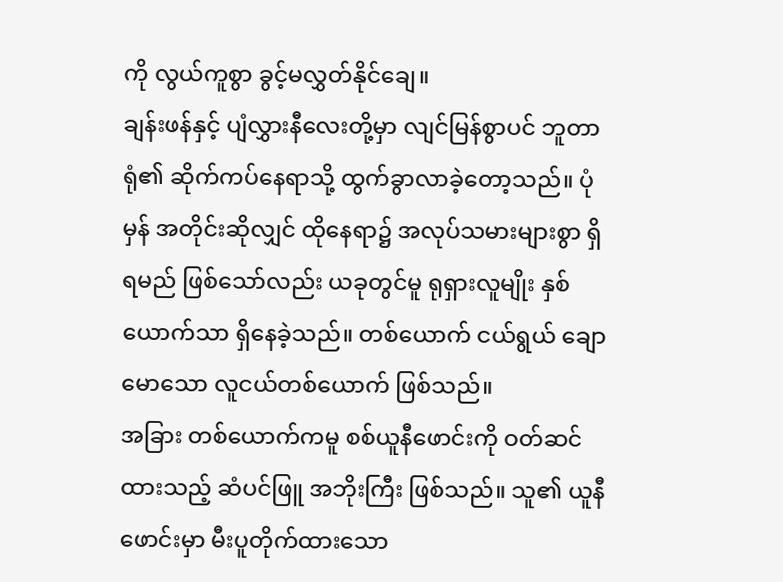ကို လွယ်ကူစွာ ခွင့်မလွှတ်နိုင်ချေ။
ချန်းဖန်နှင့် ပျံလွှားနီလေးတို့မှာ လျင်မြန်စွာပင် ဘူတာရုံ၏ ဆိုက်ကပ်နေရာသို့ ထွက်ခွာလာခဲ့တော့သည်။ ပုံမှန် အတိုင်းဆိုလျှင် ထိုနေရာ၌ အလုပ်သမားများစွာ ရှိရမည် ဖြစ်သော်လည်း ယခုတွင်မူ ရုရှားလူမျိုး နှစ်ယောက်သာ ရှိနေခဲ့သည်။ တစ်ယောက် ငယ်ရွယ် ချောမောသော လူငယ်တစ်ယောက် ဖြစ်သည်။
အခြား တစ်ယောက်ကမူ စစ်ယူနီဖောင်းကို ဝတ်ဆင်ထားသည့် ဆံပင်ဖြူ အဘိုးကြီး ဖြစ်သည်။ သူ၏ ယူနီဖောင်းမှာ မီးပူတိုက်ထားသော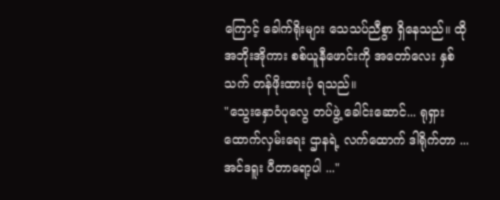ကြောင့် ခေါက်ရိုးများ သေသပ်ညီစွာ ရှိနေသည်။ ထိုအဘိုးအိုကား စစ်ယူနီဖောင်းကို အတော်လေး နှစ်သက် တန်ဖိုးထားပုံ ရသည်။
"သွေးနှောဝံပုလွေ တပ်ဖွဲ့ ခေါင်းဆောင်... ရုရှား ထောက်လှမ်းရေး ဌာနရဲ့ လက်ထောက် ဒါရိုက်တာ ... အင်ဒရူး ပီတာရော့ပါ ..."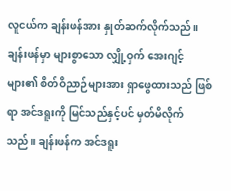လူငယ်က ချန်းဖန်အား နှုတ်ဆက်လိုက်သည်။
ချန်းဖန်မှာ များစွာသော လျှို့ဝှက် အေးဂျင့်များ၏ စိတ်ဝိညာဉ်များအား ရှာဖွေထားသည် ဖြစ်ရာ အင်ဒရူးကို မြင်သည်နှင့်ပင် မှတ်မိလိုက်သည်။ ချန်းဖန်က အင်ဒရူး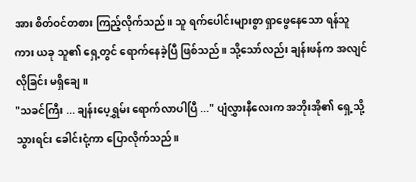အား စိတ်ဝင်တစား ကြည့်လိုက်သည်။ သူ ရက်ပေါင်းများစွာ ရှာဖွေနေသော ရန်သူကား ယခု သူ၏ ရှေ့တွင် ရောက်နေခဲ့ပြီ ဖြစ်သည်။ သို့သော်လည်း ချန်းဖန်က အလျင်လိုခြင်း မရှိချေ။
"သခင်ကြီး ... ချန်းပေ့ရွှမ်း ရောက်လာပါပြီ ..." ပျံလွှားနီလေးက အဘိုးအို၏ ရှေ့သို့သွားရင်း ခေါင်းငုံ့ကာ ပြောလိုက်သည်။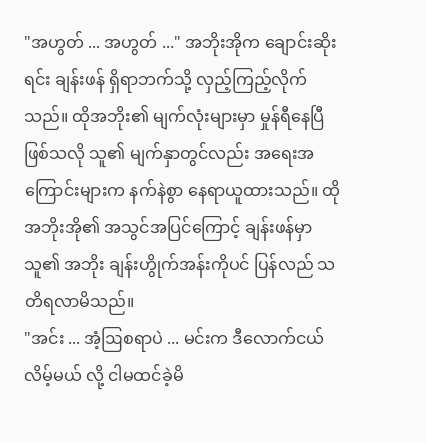"အဟွတ် ... အဟွတ် ..." အဘိုးအိုက ချောင်းဆိုးရင်း ချန်းဖန် ရှိရာဘက်သို့ လှည့်ကြည့်လိုက်သည်။ ထိုအဘိုး၏ မျက်လုံးများမှာ မှုန်ရီနေပြီ ဖြစ်သလို သူ၏ မျက်နှာတွင်လည်း အရေးအကြောင်းများက နက်နဲစွာ နေရာယူထားသည်။ ထိုအဘိုးအို၏ အသွင်အပြင်ကြောင့် ချန်းဖန်မှာ သူ၏ အဘိုး ချန်းဟွိုက်အန်းကိုပင် ပြန်လည် သတိရလာမိသည်။
"အင်း ... အံ့ဩစရာပဲ ... မင်းက ဒီလောက်ငယ်လိမ့်မယ် လို့ ငါမထင်ခဲ့မိ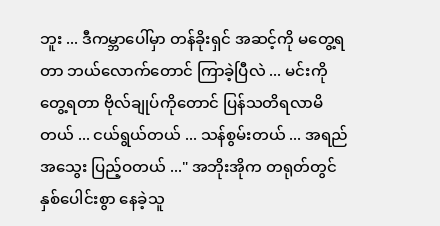ဘူး ... ဒီကမ္ဘာပေါ်မှာ တန်ခိုးရှင် အဆင့်ကို မတွေ့ရတာ ဘယ်လောက်တောင် ကြာခဲ့ပြီလဲ ... မင်းကို တွေ့ရတာ ဗိုလ်ချုပ်ကိုတောင် ပြန်သတိရလာမိတယ် ... ငယ်ရွယ်တယ် ... သန်စွမ်းတယ် ... အရည်အသွေး ပြည့်ဝတယ် ..." အဘိုးအိုက တရုတ်တွင် နှစ်ပေါင်းစွာ နေခဲ့သူ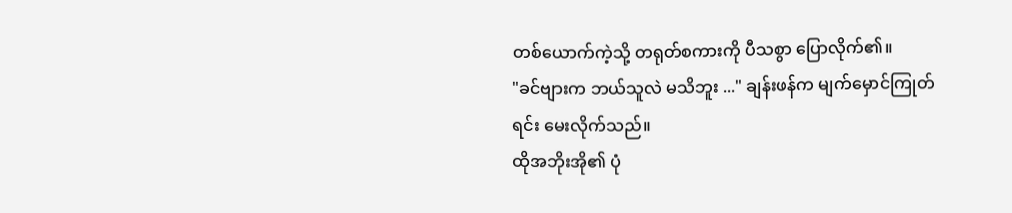တစ်ယောက်ကဲ့သို့ တရုတ်စကားကို ပီသစွာ ပြောလိုက်၏။
"ခင်ဗျားက ဘယ်သူလဲ မသိဘူး ..." ချန်းဖန်က မျက်မှောင်ကြုတ်ရင်း မေးလိုက်သည်။
ထိုအဘိုးအို၏ ပုံ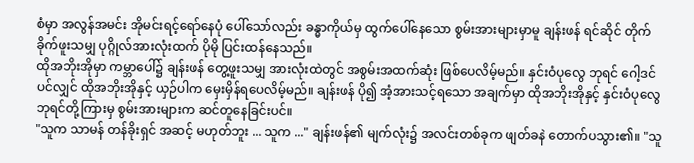စံမှာ အလွန်အမင်း အိုမင်းရင့်ရော်နေပုံ ပေါ်သော်လည်း ခန္ဓာကိုယ်မှ ထွက်ပေါ်နေသော စွမ်းအားများမှာမူ ချန်းဖန် ရင်ဆိုင် တိုက်ခိုက်ဖူးသမျှ ပုဂ္ဂိုလ်အားလုံးထက် ပိုမို ပြင်းထန်နေသည်။
ထိုအဘိုးအိုမှာ ကမ္ဘာပေါ်၌ ချန်းဖန် တွေ့ဖူးသမျှ အားလုံးထဲတွင် အစွမ်းအထက်ဆုံး ဖြစ်ပေလိမ့်မည်။ နှင်းဝံပုလွေ ဘုရင် ဂေါ့ဒင်ပင်လျှင် ထိုအဘိုးအိုနှင့် ယှဉ်ပါက မှေးမှိန်ရပေလိမ့်မည်။ ချန်းဖန် ပို၍ အံ့အားသင့်ရသော အချက်မှာ ထိုအဘိုးအိုနှင့် နှင်းဝံပုလွေ ဘုရင်တို့ကြားမှ စွမ်းအားများက ဆင်တူနေခြင်းပင်။
"သူက သာမန် တန်ခိုးရှင် အဆင့် မဟုတ်ဘူး ... သူက ..." ချန်းဖန်၏ မျက်လုံး၌ အလင်းတစ်ခုက ဖျတ်ခနဲ တောက်ပသွား၏။ "သူ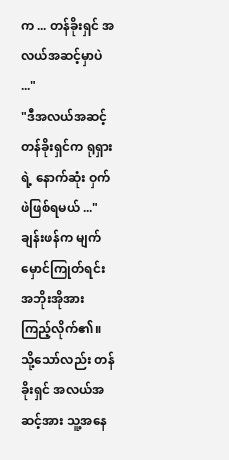က ... တန်ခိုးရှင် အလယ်အဆင့်မှာပဲ ..."
"ဒီအလယ်အဆင့် တန်ခိုးရှင်က ရုရှားရဲ့ နောက်ဆုံး ဝှက်ဖဲဖြစ်ရမယ် ..."
ချန်းဖန်က မျက်မှောင်ကြုတ်ရင်း အဘိုးအိုအား ကြည့်လိုက်၏။ သို့သော်လည်း တန်ခိုးရှင် အလယ်အဆင့်အား သူ့အနေ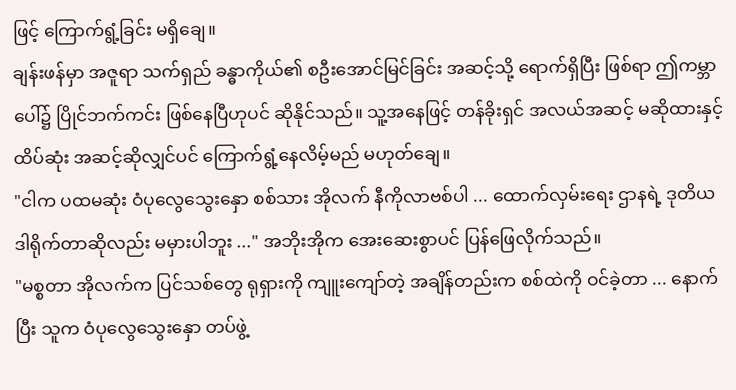ဖြင့် ကြောက်ရွံ့ခြင်း မရှိချေ။
ချန်းဖန်မှာ အဇူရာ သက်ရှည် ခန္ဓာကိုယ်၏ စဦးအောင်မြင်ခြင်း အဆင့်သို့ ရောက်ရှိပြီး ဖြစ်ရာ ဤကမ္ဘာပေါ်၌ ပြိုင်ဘက်ကင်း ဖြစ်နေပြီဟုပင် ဆိုနိုင်သည်။ သူ့အနေဖြင့် တန်ခိုးရှင် အလယ်အဆင့် မဆိုထားနှင့် ထိပ်ဆုံး အဆင့်ဆိုလျှင်ပင် ကြောက်ရွံ့နေလိမ့်မည် မဟုတ်ချေ။
"ငါက ပထမဆုံး ဝံပုလွေသွေးနှော စစ်သား အိုလက် နီကိုလာဗစ်ပါ ... ထောက်လှမ်းရေး ဌာနရဲ့ ဒုတိယ ဒါရိုက်တာဆိုလည်း မမှားပါဘူး ..." အဘိုးအိုက အေးဆေးစွာပင် ပြန်ဖြေလိုက်သည်။
"မစ္စတာ အိုလက်က ပြင်သစ်တွေ ရုရှားကို ကျူးကျော်တဲ့ အချိန်တည်းက စစ်ထဲကို ဝင်ခဲ့တာ ... နောက်ပြီး သူက ဝံပုလွေသွေးနှော တပ်ဖွဲ့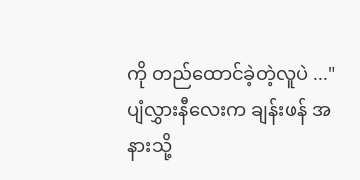ကို တည်ထောင်ခဲ့တဲ့လူပဲ ..."
ပျံလွှားနီလေးက ချန်းဖန် အနားသို့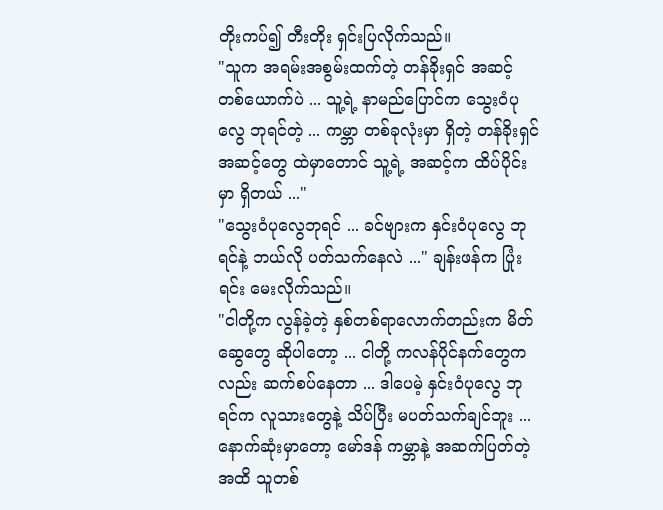တိုးကပ်၍ တီးတိုး ရှင်းပြလိုက်သည်။
"သူက အရမ်းအစွမ်းထက်တဲ့ တန်ခိုးရှင် အဆင့် တစ်ယောက်ပဲ ... သူ့ရဲ့ နာမည်ပြောင်က သွေးဝံပုလွေ ဘုရင်တဲ့ ... ကမ္ဘာ တစ်ခုလုံးမှာ ရှိတဲ့ တန်ခိုးရှင် အဆင့်တွေ ထဲမှာတောင် သူ့ရဲ့ အဆင့်က ထိပ်ပိုင်းမှာ ရှိတယ် ..."
"သွေးဝံပုလွေဘုရင် ... ခင်ဗျားက နှင်းဝံပုလွေ ဘုရင်နဲ့ ဘယ်လို ပတ်သက်နေလဲ ..." ချန်းဖန်က ပြုံးရင်း မေးလိုက်သည်။
"ငါတို့က လွန်ခဲ့တဲ့ နှစ်တစ်ရာလောက်တည်းက မိတ်ဆွေတွေ ဆိုပါတော့ ... ငါတို့ ကလန်ပိုင်နက်တွေကလည်း ဆက်စပ်နေတာ ... ဒါပေမဲ့ နှင်းဝံပုလွေ ဘုရင်က လူသားတွေနဲ့ သိပ်ပြီး မပတ်သက်ချင်ဘူး ... နောက်ဆုံးမှာတော့ မော်ဒန် ကမ္ဘာနဲ့ အဆက်ပြတ်တဲ့ အထိ သူတစ်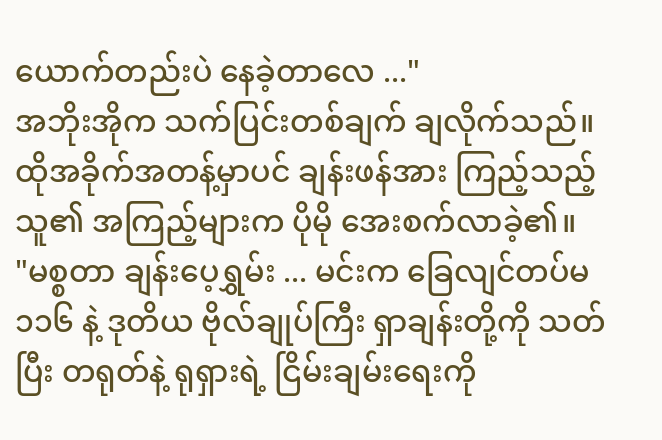ယောက်တည်းပဲ နေခဲ့တာလေ ..."
အဘိုးအိုက သက်ပြင်းတစ်ချက် ချလိုက်သည်။ ထိုအခိုက်အတန့်မှာပင် ချန်းဖန်အား ကြည့်သည့် သူ၏ အကြည့်များက ပိုမို အေးစက်လာခဲ့၏။
"မစ္စတာ ချန်းပေ့ရွှမ်း ... မင်းက ခြေလျင်တပ်မ ၁၁၆ နဲ့ ဒုတိယ ဗိုလ်ချုပ်ကြီး ရှာချန်းတို့ကို သတ်ပြီး တရုတ်နဲ့ ရုရှားရဲ့ ငြိမ်းချမ်းရေးကို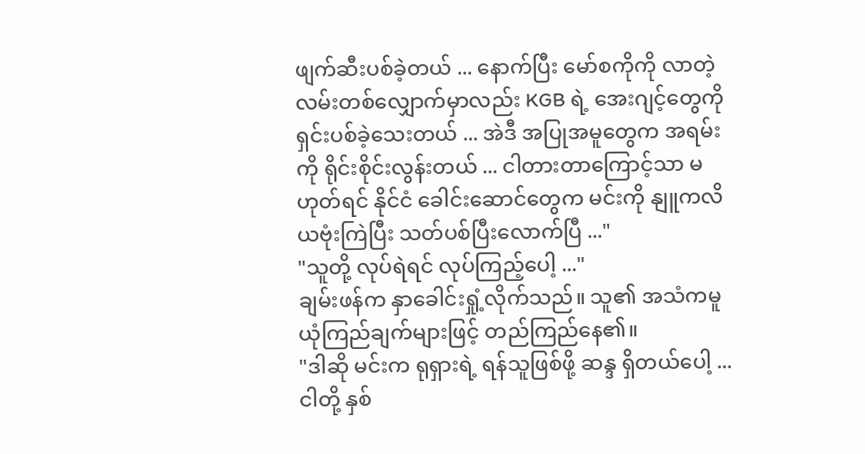ဖျက်ဆီးပစ်ခဲ့တယ် ... နောက်ပြီး မော်စကိုကို လာတဲ့ လမ်းတစ်လျှောက်မှာလည်း KGB ရဲ့ အေးဂျင့်တွေကို ရှင်းပစ်ခဲ့သေးတယ် ... အဲဒီ အပြုအမူတွေက အရမ်းကို ရိုင်းစိုင်းလွန်းတယ် ... ငါတားတာကြောင့်သာ မဟုတ်ရင် နိုင်ငံ ခေါင်းဆောင်တွေက မင်းကို နျူကလိယဗုံးကြဲပြီး သတ်ပစ်ပြီးလောက်ပြီ ..."
"သူတို့ လုပ်ရဲရင် လုပ်ကြည့်ပေါ့ ..."
ချမ်းဖန်က နှာခေါင်းရှုံ့လိုက်သည်။ သူ၏ အသံကမူ ယုံကြည်ချက်များဖြင့် တည်ကြည်နေ၏။
"ဒါဆို မင်းက ရုရှားရဲ့ ရန်သူဖြစ်ဖို့ ဆန္ဒ ရှိတယ်ပေါ့ ... ငါတို့ နှစ်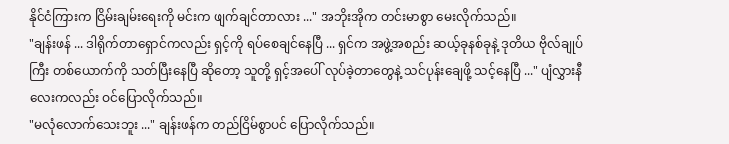နိုင်ငံကြားက ငြိမ်းချမ်းရေးကို မင်းက ဖျက်ချင်တာလား ..." အဘိုးအိုက တင်းမာစွာ မေးလိုက်သည်။
"ချန်းဖန် ... ဒါရိုက်တာရှောင်ကလည်း ရှင့်ကို ရပ်စေချင်နေပြီ ... ရှင်က အဖွဲ့အစည်း ဆယ့်ခုနစ်ခုနဲ့ ဒုတိယ ဗိုလ်ချုပ်ကြီး တစ်ယောက်ကို သတ်ပြီးနေပြီ ဆိုတော့ သူတို့ ရှင့်အပေါ် လုပ်ခဲ့တာတွေနဲ့ သင်ပုန်းချေဖို့ သင့်နေပြီ ..." ပျံလွှားနီလေးကလည်း ဝင်ပြောလိုက်သည်။
"မလုံလောက်သေးဘူး ..." ချန်းဖန်က တည်ငြိမ်စွာပင် ပြောလိုက်သည်။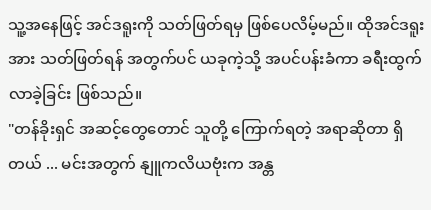သူ့အနေဖြင့် အင်ဒရူးကို သတ်ဖြတ်ရမှ ဖြစ်ပေလိမ့်မည်။ ထိုအင်ဒရူးအား သတ်ဖြတ်ရန် အတွက်ပင် ယခုကဲ့သို့ အပင်ပန်းခံကာ ခရီးထွက်လာခဲ့ခြင်း ဖြစ်သည်။
"တန်ခိုးရှင် အဆင့်တွေတောင် သူတို့ ကြောက်ရတဲ့ အရာဆိုတာ ရှိတယ် ... မင်းအတွက် နျူကလိယဗုံးက အန္တ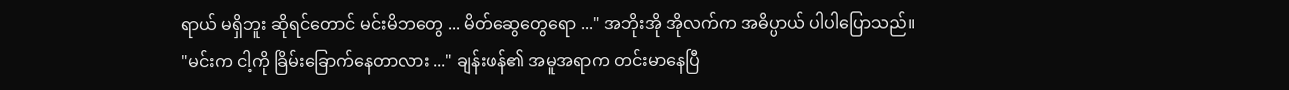ရာယ် မရှိဘူး ဆိုရင်တောင် မင်းမိဘတွေ ... မိတ်ဆွေတွေရော ..." အဘိုးအို အိုလက်က အဓိပ္ပာယ် ပါပါပြောသည်။
"မင်းက ငါ့ကို ခြိမ်းခြောက်နေတာလား ..." ချန်းဖန်၏ အမူအရာက တင်းမာနေပြီ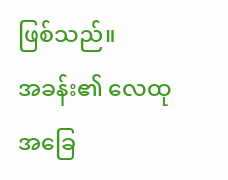ဖြစ်သည်။
အခန်း၏ လေထု အခြေ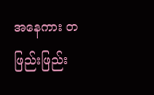အနေကား တဖြည်းဖြည်း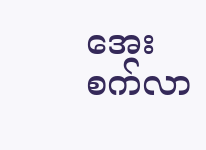အေးစက်လာ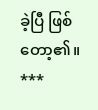ခဲ့ပြီ ဖြစ်တော့၏။
***